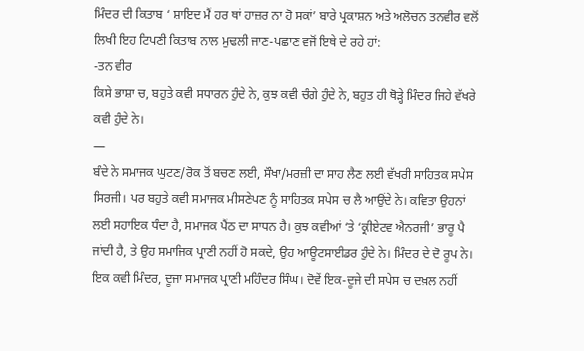ਮਿੰਦਰ ਦੀ ਕਿਤਾਬ ‘ ਸ਼ਾਇਦ ਮੈਂ ਹਰ ਥਾਂ ਹਾਜ਼ਰ ਨਾ ਹੋ ਸਕਾਂ’ ਬਾਰੇ ਪ੍ਰਕਾਸ਼ਨ ਅਤੇ ਅਲੋਚਨ ਤਨਵੀਰ ਵਲੋਂ ਲਿਖੀ ਇਹ ਟਿਪਣੀ ਕਿਤਾਬ ਨਾਲ ਮੁਢਲੀ ਜਾਣ-ਪਛਾਣ ਵਜੋਂ ਇਥੇ ਦੇ ਰਹੇ ਹਾਂ:
-ਤਨ ਵੀਰ
ਕਿਸੇ ਭਾਸ਼ਾ ਚ, ਬਹੁਤੇ ਕਵੀ ਸਧਾਰਨ ਹੁੰਦੇ ਨੇ, ਕੁਝ ਕਵੀ ਚੰਗੇ ਹੁੰਦੇ ਨੇ, ਬਹੁਤ ਹੀ ਥੋੜ੍ਹੇ ਮਿੰਦਰ ਜਿਹੇ ਵੱਖਰੇ ਕਵੀ ਹੁੰਦੇ ਨੇ।
—
ਬੰਦੇ ਨੇ ਸਮਾਜਕ ਘੁਟਣ/ਰੋਕ ਤੋਂ ਬਚਣ ਲਈ, ਸੌਖਾ/ਮਰਜ਼ੀ ਦਾ ਸਾਹ ਲੈਣ ਲਈ ਵੱਖਰੀ ਸਾਹਿਤਕ ਸਪੇਸ ਸਿਰਜੀ। ਪਰ ਬਹੁਤੇ ਕਵੀ ਸਮਾਜਕ ਮੀਸਣੇਪਣ ਨੂੰ ਸਾਹਿਤਕ ਸਪੇਸ ਚ ਲੈ ਆਉਂਦੇ ਨੇ। ਕਵਿਤਾ ਉਹਨਾਂ ਲਈ ਸਹਾਇਕ ਧੰਦਾ ਹੈ, ਸਮਾਜਕ ਪੈਂਠ ਦਾ ਸਾਧਨ ਹੈ। ਕੁਝ ਕਵੀਆਂ ‘ਤੇ ‘ਕ੍ਰੀਏਟਵ ਐਨਰਜੀ’ ਭਾਰੂ ਪੈ ਜਾਂਦੀ ਹੈ, ਤੇ ਉਹ ਸਮਾਜਿਕ ਪ੍ਰਾਣੀ ਨਹੀਂ ਹੋ ਸਕਦੇ, ਉਹ ਆਊਟਸਾਈਡਰ ਹੁੰਦੇ ਨੇ। ਮਿੰਦਰ ਦੇ ਦੋ ਰੂਪ ਨੇ। ਇਕ ਕਵੀ ਮਿੰਦਰ, ਦੂਜਾ ਸਮਾਜਕ ਪ੍ਰਾਣੀ ਮਹਿੰਦਰ ਸਿੰਘ। ਦੋਵੇਂ ਇਕ-ਦੂਜੇ ਦੀ ਸਪੇਸ ਚ ਦਖ਼ਲ ਨਹੀਂ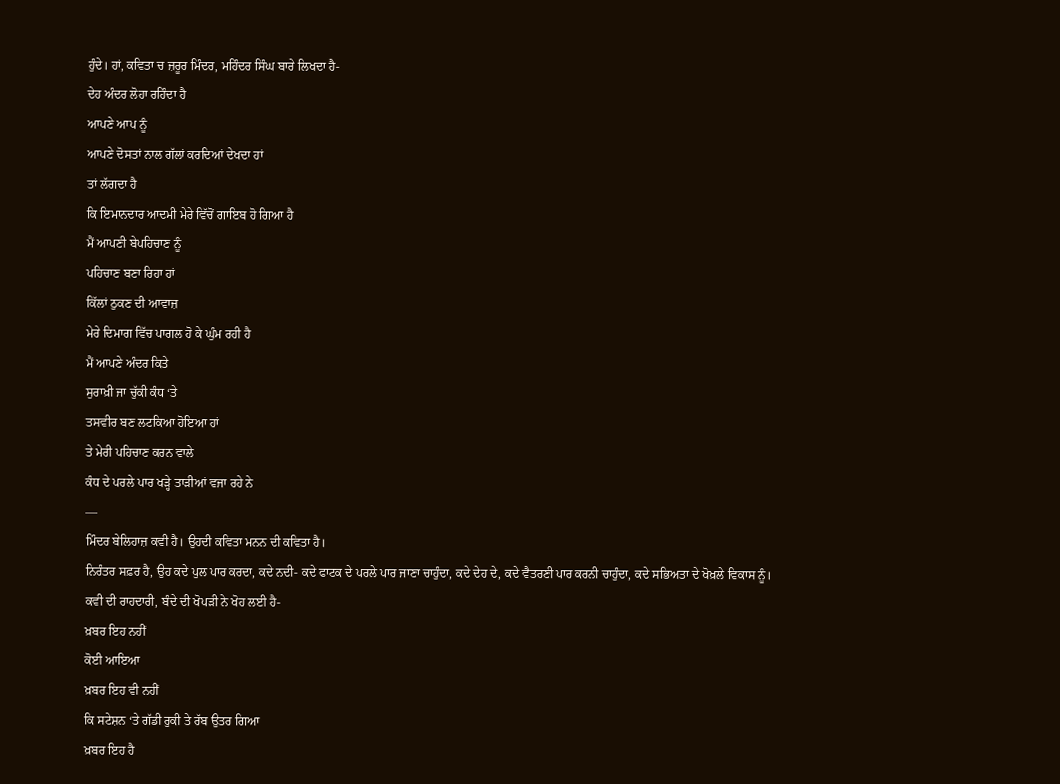ਹੁੰਦੇ। ਹਾਂ, ਕਵਿਤਾ ਚ ਜ਼ਰੂਰ ਮਿੰਦਰ, ਮਹਿੰਦਰ ਸਿੰਘ ਬਾਰੇ ਲਿਖਦਾ ਹੈ-
ਦੇਹ ਅੰਦਰ ਲੋਹਾ ਰਹਿੰਦਾ ਹੈ
ਆਪਣੇ ਆਪ ਨੂੰ
ਆਪਣੇ ਦੋਸਤਾਂ ਨਾਲ ਗੱਲਾਂ ਕਰਦਿਆਂ ਦੇਖਦਾ ਹਾਂ
ਤਾਂ ਲੱਗਦਾ ਹੈ
ਕਿ ਇਮਾਨਦਾਰ ਆਦਮੀ ਮੇਰੇ ਵਿੱਚੋਂ ਗਾਇਬ ਹੋ ਗਿਆ ਹੈ
ਮੈਂ ਆਪਣੀ ਬੇਪਹਿਚਾਣ ਨੂੰ
ਪਹਿਚਾਣ ਬਣਾ ਰਿਹਾ ਹਾਂ
ਕਿੱਲਾਂ ਠੁਕਣ ਦੀ ਆਵਾਜ਼
ਮੇਰੇ ਦਿਮਾਗ ਵਿੱਚ ਪਾਗਲ ਹੋ ਕੇ ਘੁੰਮ ਰਹੀ ਹੈ
ਮੈਂ ਆਪਣੇ ਅੰਦਰ ਕਿਤੇ
ਸੁਰਾਖ਼ੀ ਜਾ ਚੁੱਕੀ ਕੰਧ ‘ਤੇ
ਤਸਵੀਰ ਬਣ ਲਟਕਿਆ ਹੋਇਆ ਹਾਂ
ਤੇ ਮੇਰੀ ਪਹਿਚਾਣ ਕਰਨ ਵਾਲੇ
ਕੰਧ ਦੇ ਪਰਲੇ ਪਾਰ ਖੜ੍ਹੇ ਤਾੜੀਆਂ ਵਜਾ ਰਹੇ ਨੇ
—
ਮਿੰਦਰ ਬੇਲਿਹਾਜ਼ ਕਵੀ ਹੈ। ਉਹਦੀ ਕਵਿਤਾ ਮਨਨ ਦੀ ਕਵਿਤਾ ਹੈ।
ਨਿਰੰਤਰ ਸਫ਼ਰ ਹੈ, ਉਹ ਕਦੇ ਪੁਲ ਪਾਰ ਕਰਦਾ, ਕਦੇ ਨਦੀ- ਕਦੇ ਫਾਟਕ ਦੇ ਪਰਲੇ ਪਾਰ ਜਾਣਾ ਚਾਹੁੰਦਾ, ਕਦੇ ਦੇਹ ਦੇ, ਕਦੇ ਵੈਤਰਣੀ ਪਾਰ ਕਰਨੀ ਚਾਹੁੰਦਾ, ਕਦੇ ਸਭਿਅਤਾ ਦੇ ਖੋਖ਼ਲੇ ਵਿਕਾਸ ਨੂੰ।
ਕਵੀ ਦੀ ਰਾਹਦਾਰੀ, ਬੰਦੇ ਦੀ ਖੋਪੜੀ ਨੇ ਖੋਹ ਲਈ ਹੈ-
ਖ਼ਬਰ ਇਹ ਨਹੀਂ
ਕੋਈ ਆਇਆ
ਖ਼ਬਰ ਇਹ ਵੀ ਨਹੀਂ
ਕਿ ਸਟੇਸ਼ਨ ‘ਤੇ ਗੱਡੀ ਰੁਕੀ ਤੇ ਰੱਬ ਉਤਰ ਗਿਆ
ਖ਼ਬਰ ਇਹ ਹੈ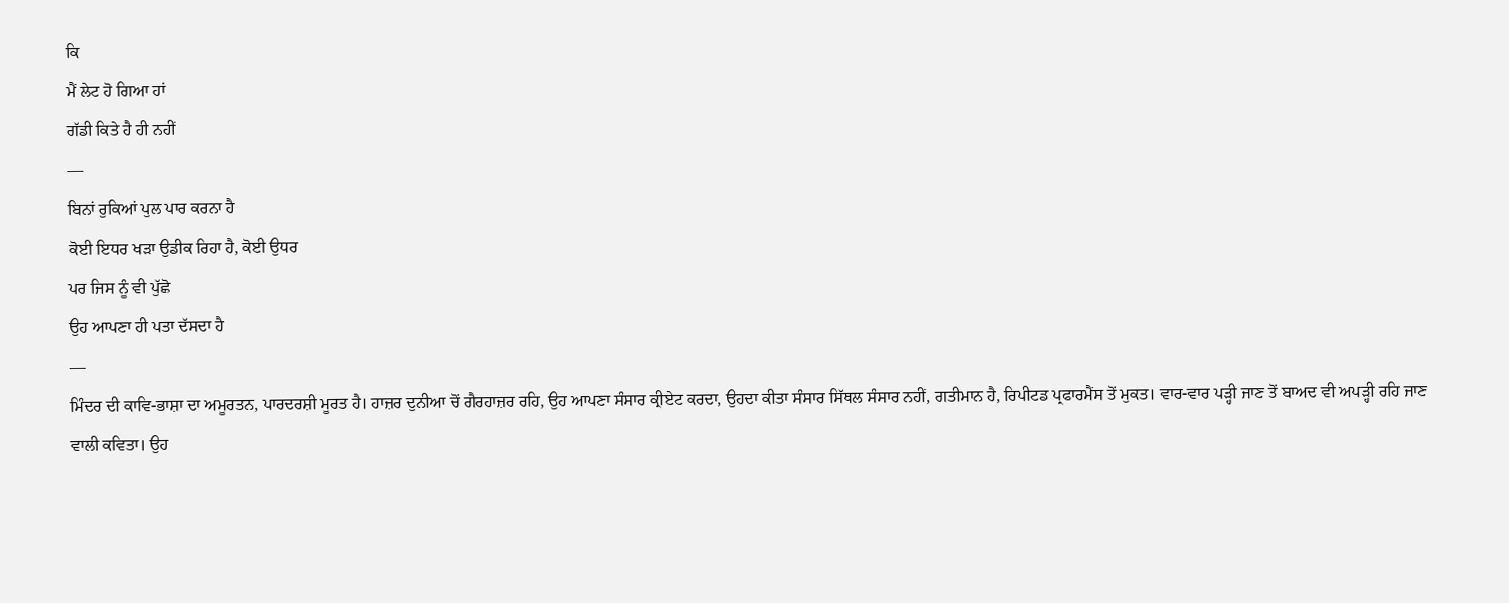ਕਿ
ਮੈਂ ਲੇਟ ਹੋ ਗਿਆ ਹਾਂ
ਗੱਡੀ ਕਿਤੇ ਹੈ ਹੀ ਨਹੀਂ
—
ਬਿਨਾਂ ਰੁਕਿਆਂ ਪੁਲ ਪਾਰ ਕਰਨਾ ਹੈ
ਕੋਈ ਇਧਰ ਖੜਾ ਉਡੀਕ ਰਿਹਾ ਹੈ, ਕੋਈ ਉਧਰ
ਪਰ ਜਿਸ ਨੂੰ ਵੀ ਪੁੱਛੋ
ਉਹ ਆਪਣਾ ਹੀ ਪਤਾ ਦੱਸਦਾ ਹੈ
—
ਮਿੰਦਰ ਦੀ ਕਾਵਿ-ਭਾਸ਼ਾ ਦਾ ਅਮੂਰਤਨ, ਪਾਰਦਰਸ਼ੀ ਮੂਰਤ ਹੈ। ਹਾਜ਼ਰ ਦੁਨੀਆ ਚੋਂ ਗੈਰਹਾਜ਼ਰ ਰਹਿ, ਉਹ ਆਪਣਾ ਸੰਸਾਰ ਕ੍ਰੀਏਟ ਕਰਦਾ, ਉਹਦਾ ਕੀਤਾ ਸੰਸਾਰ ਸਿੱਥਲ ਸੰਸਾਰ ਨਹੀਂ, ਗਤੀਮਾਨ ਹੈ, ਰਿਪੀਟਡ ਪ੍ਰਫਾਰਮੈਂਸ ਤੋਂ ਮੁਕਤ। ਵਾਰ-ਵਾਰ ਪੜ੍ਹੀ ਜਾਣ ਤੋਂ ਬਾਅਦ ਵੀ ਅਪੜ੍ਹੀ ਰਹਿ ਜਾਣ ਵਾਲੀ ਕਵਿਤਾ। ਉਹ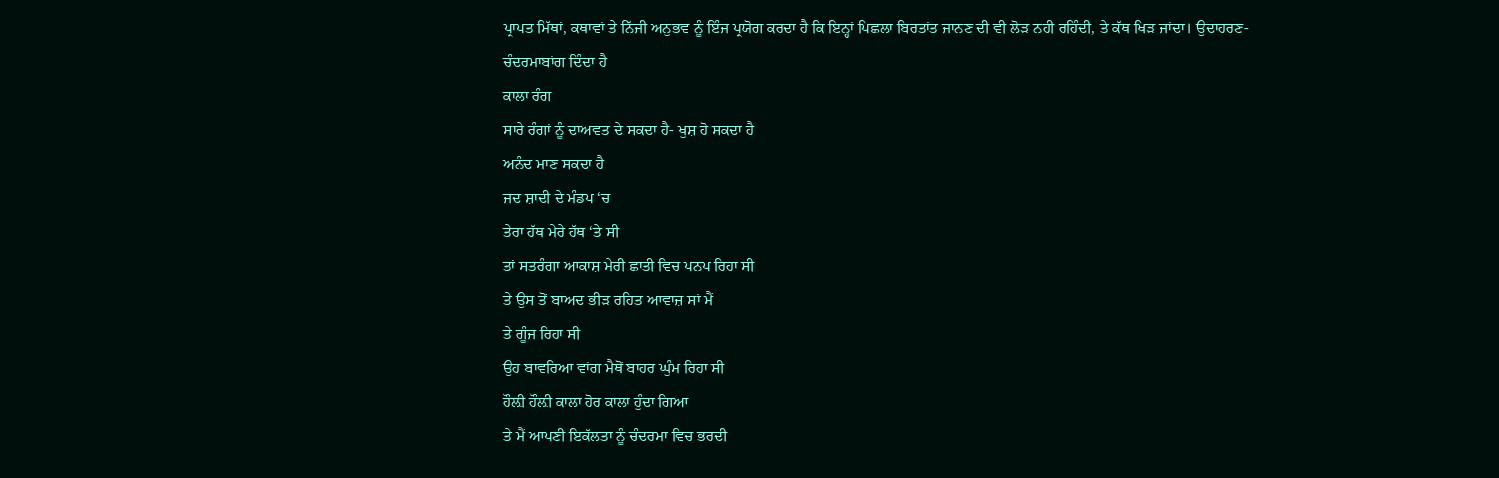ਪ੍ਰਾਪਤ ਮਿੱਥਾਂ, ਕਥਾਵਾਂ ਤੇ ਨਿੱਜੀ ਅਨੁਭਵ ਨੂੰ ਇੰਜ ਪ੍ਰਯੋਗ ਕਰਦਾ ਹੈ ਕਿ ਇਨ੍ਹਾਂ ਪਿਛਲਾ ਬਿਰਤਾਂਤ ਜਾਨਣ ਦੀ ਵੀ ਲੋੜ ਨਹੀ ਰਹਿੰਦੀ, ਤੇ ਕੱਥ ਖਿੜ ਜਾਂਦਾ। ਉਦਾਹਰਣ-
ਚੰਦਰਮਾਬਾਂਗ ਦਿੰਦਾ ਹੈ
ਕਾਲਾ ਰੰਗ
ਸਾਰੇ ਰੰਗਾਂ ਨੂੰ ਦਾਅਵਤ ਦੇ ਸਕਦਾ ਹੈ- ਖੁਸ਼ ਹੋ ਸਕਦਾ ਹੈ
ਅਨੰਦ ਮਾਣ ਸਕਦਾ ਹੈ
ਜਦ ਸ਼ਾਦੀ ਦੇ ਮੰਡਪ ‘ਚ
ਤੇਰਾ ਹੱਥ ਮੇਰੇ ਹੱਥ ‘ਤੇ ਸੀ
ਤਾਂ ਸਤਰੰਗਾ ਆਕਾਸ਼ ਮੇਰੀ ਛਾਤੀ ਵਿਚ ਪਨਪ ਰਿਹਾ ਸੀ
ਤੇ ਉਸ ਤੋਂ ਬਾਅਦ ਭੀੜ ਰਹਿਤ ਆਵਾਜ਼ ਸਾਂ ਮੈਂ
ਤੇ ਗੂੰਜ ਰਿਹਾ ਸੀ
ਉਹ ਬਾਵਰਿਆ ਵਾਂਗ ਮੈਥੋਂ ਬਾਹਰ ਘੁੰਮ ਰਿਹਾ ਸੀ
ਹੌਲ਼ੀ ਹੌਲ਼ੀ ਕਾਲਾ ਹੋਰ ਕਾਲਾ ਹੁੰਦਾ ਗਿਆ
ਤੇ ਮੈਂ ਆਪਣੀ ਇਕੱਲਤਾ ਨੂੰ ਚੰਦਰਮਾ ਵਿਚ ਭਰਦੀ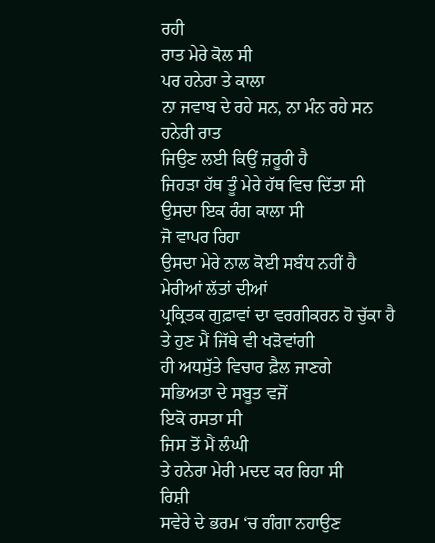ਰਹੀ
ਰਾਤ ਮੇਰੇ ਕੋਲ ਸੀ
ਪਰ ਹਨੇਰਾ ਤੇ ਕਾਲਾ
ਨਾ ਜਵਾਬ ਦੇ ਰਹੇ ਸਨ, ਨਾ ਮੰਨ ਰਹੇ ਸਨ
ਹਨੇਰੀ ਰਾਤ
ਜਿਉਣ ਲਈ ਕਿਉਂ ਜ਼ਰੂਰੀ ਹੈ
ਜਿਹੜਾ ਹੱਥ ਤੂੰ ਮੇਰੇ ਹੱਥ ਵਿਚ ਦਿੱਤਾ ਸੀ
ਉਸਦਾ ਇਕ ਰੰਗ ਕਾਲਾ ਸੀ
ਜੋ ਵਾਪਰ ਰਿਹਾ
ਉਸਦਾ ਮੇਰੇ ਨਾਲ ਕੋਈ ਸਬੰਧ ਨਹੀਂ ਹੈ
ਮੇਰੀਆਂ ਲੱਤਾਂ ਦੀਆਂ
ਪ੍ਰਕ੍ਰਿਤਕ ਗੁਫ਼ਾਵਾਂ ਦਾ ਵਰਗੀਕਰਨ ਹੋ ਚੁੱਕਾ ਹੈ
ਤੇ ਹੁਣ ਮੈਂ ਜਿੱਥੇ ਵੀ ਖੜੋਵਾਂਗੀ
ਹੀ ਅਧਸੁੱਤੇ ਵਿਚਾਰ ਫ਼ੈਲ ਜਾਣਗੇ
ਸਭਿਅਤਾ ਦੇ ਸਬੂਤ ਵਜੋਂ
ਇਕੋ ਰਸਤਾ ਸੀ
ਜਿਸ ਤੋਂ ਮੈਂ ਲੰਘੀ
ਤੇ ਹਨੇਰਾ ਮੇਰੀ ਮਦਦ ਕਰ ਰਿਹਾ ਸੀ
ਰਿਸ਼ੀ
ਸਵੇਰੇ ਦੇ ਭਰਮ ‘ਚ ਗੰਗਾ ਨਹਾਉਣ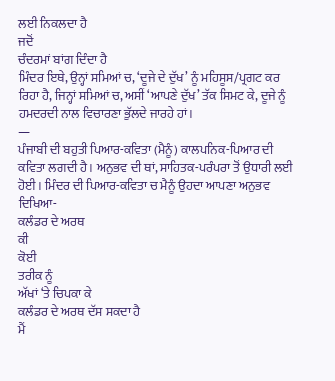ਲਈ ਨਿਕਲਦਾ ਹੈ
ਜਦੋਂ
ਚੰਦਰਮਾਂ ਬਾਂਗ ਦਿੰਦਾ ਹੈ
ਮਿੰਦਰ ਇਥੇ, ਉਨ੍ਹਾਂ ਸਮਿਆਂ ਚ, ‘ਦੂਜੇ ਦੇ ਦੁੱਖ’ ਨੂੰ ਮਹਿਸੂਸ/ਪ੍ਰਗਟ ਕਰ ਰਿਹਾ ਹੈ, ਜਿਨ੍ਹਾਂ ਸਮਿਆਂ ਚ, ਅਸੀਂ ‘ਆਪਣੇ ਦੁੱਖ’ ਤੱਕ ਸਿਮਟ ਕੇ, ਦੂਜੇ ਨੂੰ ਹਮਦਰਦੀ ਨਾਲ ਵਿਚਾਰਣਾ ਭੁੱਲਦੇ ਜਾਰਹੇ ਹਾਂ।
—
ਪੰਜਾਬੀ ਦੀ ਬਹੁਤੀ ਪਿਆਰ-ਕਵਿਤਾ (ਮੈਨੂੰ) ਕਾਲਪਨਿਕ-ਪਿਆਰ ਦੀ ਕਵਿਤਾ ਲਗਦੀ ਹੈ। ਅਨੁਭਵ ਦੀ ਥਾਂ, ਸਾਹਿਤਕ-ਪਰੰਪਰਾ ਤੋਂ ਉਧਾਰੀ ਲਈ ਹੋਈ। ਮਿੰਦਰ ਦੀ ਪਿਆਰ-ਕਵਿਤਾ ਚ ਮੈਨੂੰ ਉਹਦਾ ਆਪਣਾ ਅਨੁਭਵ ਦਿਖਿਆ-
ਕਲੰਡਰ ਦੇ ਅਰਥ
ਕੀ
ਕੋਈ
ਤਰੀਕ ਨੂੰ
ਅੱਖਾਂ ‘ਤੇ ਚਿਪਕਾ ਕੇ
ਕਲੰਡਰ ਦੇ ਅਰਥ ਦੱਸ ਸਕਦਾ ਹੈ
ਮੈਂ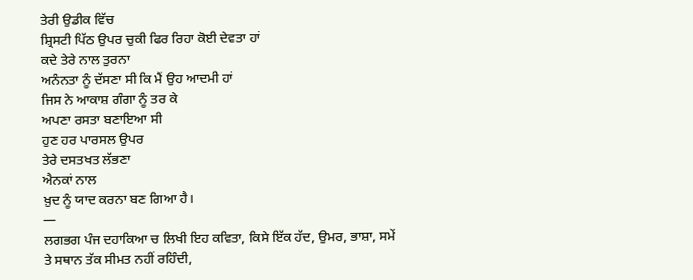ਤੇਰੀ ਉਡੀਕ ਵਿੱਚ
ਸ਼੍ਰਿਸਟੀ ਪਿੱਠ ਉਪਰ ਚੁਕੀ ਫਿਰ ਰਿਹਾ ਕੋਈ ਦੇਵਤਾ ਹਾਂ
ਕਦੇ ਤੇਰੇ ਨਾਲ ਤੁਰਨਾ
ਅਨੰਨਤਾ ਨੂੰ ਦੱਸਣਾ ਸੀ ਕਿ ਮੈਂ ਉਹ ਆਦਮੀ ਹਾਂ
ਜਿਸ ਨੇ ਆਕਾਸ਼ ਗੰਗਾ ਨੂੰ ਤਰ ਕੇ
ਅਪਣਾ ਰਸਤਾ ਬਣਾਇਆ ਸੀ
ਹੁਣ ਹਰ ਪਾਰਸਲ ਉਪਰ
ਤੇਰੇ ਦਸਤਖਤ ਲੱਭਣਾ
ਐਨਕਾਂ ਨਾਲ
ਖ਼ੁਦ ਨੂੰ ਯਾਦ ਕਰਨਾ ਬਣ ਗਿਆ ਹੈ।
—
ਲਗਭਗ ਪੰਜ ਦਹਾਕਿਆ ਚ ਲਿਖੀ ਇਹ ਕਵਿਤਾ, ਕਿਸੇ ਇੱਕ ਹੱਦ, ਉਮਰ, ਭਾਸ਼ਾ, ਸਮੇਂ ਤੇ ਸਥਾਨ ਤੱਕ ਸੀਮਤ ਨਹੀਂ ਰਹਿੰਦੀ,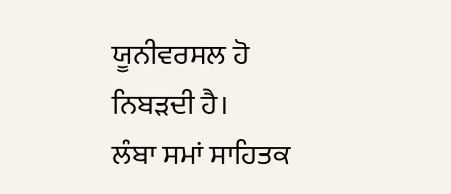ਯੂਨੀਵਰਸਲ ਹੋ
ਨਿਬੜਦੀ ਹੈ।
ਲੰਬਾ ਸਮਾਂ ਸਾਹਿਤਕ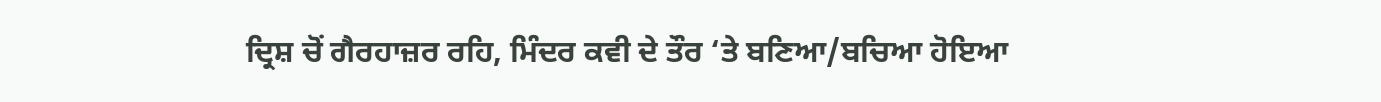ਦ੍ਰਿਸ਼ ਚੋਂ ਗੈਰਹਾਜ਼ਰ ਰਹਿ, ਮਿੰਦਰ ਕਵੀ ਦੇ ਤੌਰ ‘ਤੇ ਬਣਿਆ/ਬਚਿਆ ਹੋਇਆ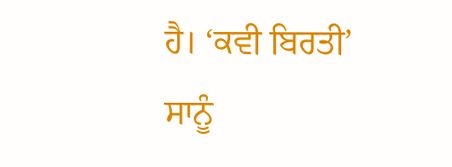ਹੈ। ‘ਕਵੀ ਬਿਰਤੀ’ ਸਾਨੂੰ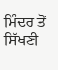ਮਿੰਦਰ ਤੋਂ
ਸਿੱਖਣੀ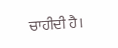ਚਾਹੀਦੀ ਹੈ।